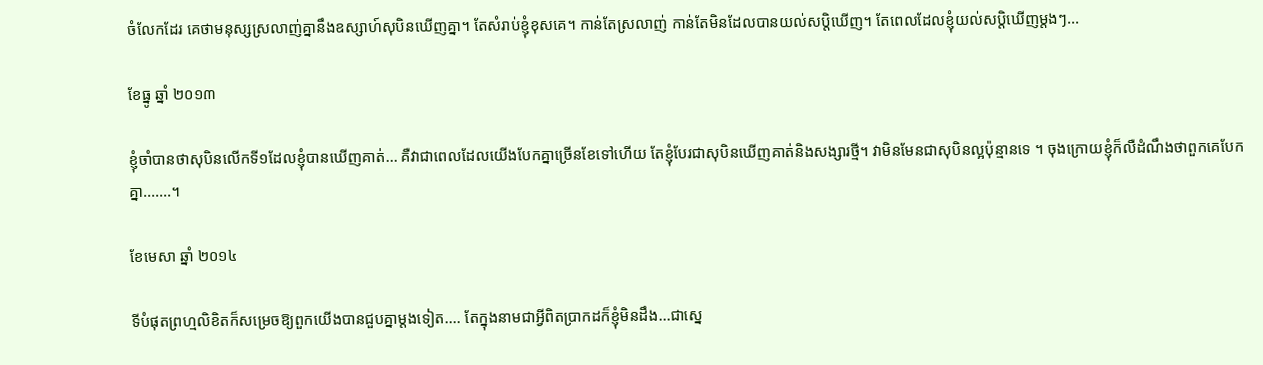ចំលែកដែរ គេថាមនុស្សស្រលាញ់គ្នានឹងឧស្សាហ៍សុបិនឃើញគ្នា។ តែសំរាប់ខ្ញុំខុសគេ។ កាន់តែស្រលាញ់ កាន់តែមិនដែលបានយល់សប្តិឃើញ។ តែពេលដែលខ្ញុំយល់សប្តិឃើញម្តងៗ...

ខែធ្នូ ឆ្នាំ ២០១៣

ខ្ញុំចាំបានថាសុបិនលើកទី១ដែលខ្ញុំបានឃើញគាត់... គឺវាជាពេលដែលយើងបែកគ្នាច្រើនខែទៅហើយ តែខ្ញុំបែរជាសុបិនឃើញគាត់និងសង្សារថ្មី។ វាមិនមែនជាសុបិនល្អប៉ុន្មានទេ ។ ចុងក្រោយខ្ញុំក៏លឺដំណឹងថាពួកគេបែកគ្នា.......។

ខែមេសា ឆ្នាំ ២០១៤

ទីបំផុតព្រហ្មលិខិតក៏សម្រេចឱ្យពួកយើងបានជួបគ្នាម្តងទៀត.... តែក្នុងនាមជាអ្វីពិតប្រាកដក៏ខ្ញុំមិនដឹង...ជាស្នេ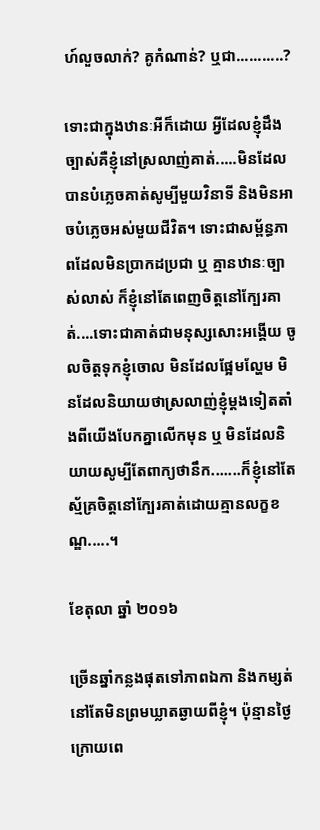ហ៍លួចលាក់? គូកំណាន់? ឬជា...........?

ទោះជាក្នុងឋានៈអីក៏ដោយ អ្វីដែលខ្ញុំដឹងច្បាស់គឺខ្ញុំនៅស្រលាញ់គាត់.....មិនដែលបានបំភ្លេចគាត់សូម្បីមួយវិនាទី និងមិនអាចបំភ្លេចអស់មួយជីវិត។ ទោះជាសម្ព័ន្ធភាពដែលមិនប្រាកដប្រជា ឬ គ្មានឋានៈច្បាស់លាស់ ក៏ខ្ញុំនៅតែពេញចិត្តនៅក្បែរគាត់....ទោះជាគាត់ជាមនុស្សសោះអង្គើយ ចូលចិត្តទុកខ្ញុំចោល មិនដែលផ្អែមល្ហែម មិនដែលនិយាយថាស្រលាញ់ខ្ញុំម្តងទៀតតាំងពីយើងបែកគ្នាលើកមុន ឬ មិនដែលនិយាយសូម្បីតែពាក្យថានឹក.......ក៏ខ្ញុំនៅតែស្ម័គ្រចិត្តនៅក្បែរគាត់ដោយគ្មានលក្ខខណ្ឌ.....។

ខែតុលា ឆ្នាំ ២០១៦

ច្រើនឆ្នាំកន្លងផុតទៅភាពឯកា និងកម្សត់នៅតែមិនព្រមឃ្លាតឆ្ងាយពីខ្ញុំ។ ប៉ុន្មានថ្ងៃក្រោយពេ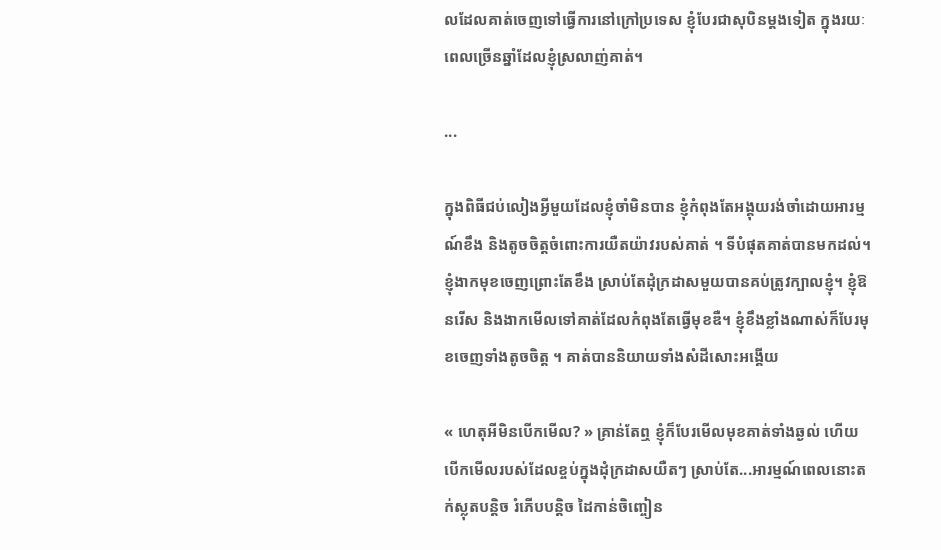លដែលគាត់ចេញទៅធ្វើការនៅក្រៅប្រទេស ខ្ញុំបែរជាសុបិនម្តងទៀត ក្នុងរយៈពេលច្រើនឆ្នាំដែលខ្ញុំស្រលាញ់គាត់។

...

ក្នុងពិធីជប់លៀងអ្វីមួយដែលខ្ញុំចាំមិនបាន ខ្ញុំកំពុងតែអង្គុយរង់ចាំដោយអារម្មណ៍ខឹង និងតូចចិត្តចំពោះការយឺតយ៉ាវរបស់គាត់ ។ ទីបំផុតគាត់បានមកដល់។ ខ្ញុំងាកមុខចេញព្រោះតែខឹង ស្រាប់តែដុំក្រដាសមួយបានគប់ត្រូវក្បាលខ្ញុំ។ ខ្ញុំឱនរើស និងងាកមើលទៅគាត់ដែលកំពុងតែធ្វើមុខឌឺ។ ខ្ញុំខឹងខ្លាំងណាស់ក៏បែរមុខចេញទាំងតូចចិត្ត ។ គាត់បាននិយាយទាំងសំដីសោះអង្គើយ

« ហេតុអីមិនបើកមើល? » គ្រាន់តែឮ ខ្ញុំក៏បែរមើលមុខគាត់ទាំងឆ្ងល់ ហើយបើកមើលរបស់ដែលខ្ចប់ក្នុងដុំក្រដាសយឺតៗ ស្រាប់តែ...អារម្មណ៍ពេលនោះតក់ស្លុតបន្តិច រំភើបបន្តិច ដៃកាន់ចិញ្ចៀន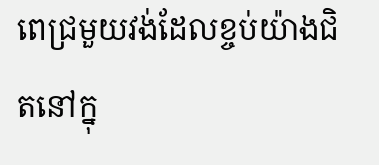ពេជ្រមួយវង់ដែលខ្ចប់យ៉ាងជិតនៅក្នុ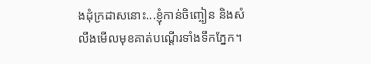ងដុំក្រដាសនោះ...ខ្ញុំកាន់ចិញ្ចៀន និងសំលឹងមើលមុខគាត់បណ្តើរទាំងទឹកភ្នែក។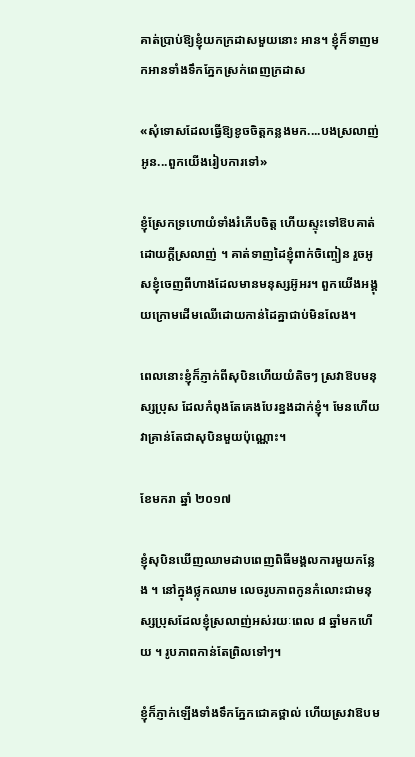គាត់ប្រាប់ឱ្យខ្ញុំយកក្រដាសមួយនោះ អាន។ ខ្ញុំក៏ទាញមកអានទាំងទឹកភ្នែកស្រក់ពេញក្រដាស

«សុំទោសដែលធ្វើឱ្យខូចចិត្តកន្លងមក....បងស្រលាញ់អូន...ពួកយើងរៀបការទៅ»

ខ្ញុំស្រែកទ្រហោយំទាំងរំភើបចិត្ត ហើយស្ទុះទៅឱបគាត់ដោយក្តីស្រលាញ់ ។ គាត់ទាញដៃខ្ញុំពាក់ចិញ្ចៀន រួចអូសខ្ញុំចេញពីហាងដែលមានមនុស្សអ៊ូអរ។ ពួកយើងអង្គុយក្រោមដើមឈើដោយកាន់ដៃគ្នាជាប់មិនលែង។

ពេលនោះខ្ញុំក៏ភ្ញាក់ពីសុបិនហើយយំតិចៗ ស្រវាឱបមនុស្សប្រុស ដែលកំពុងតែគេងបែរខ្នងដាក់ខ្ញុំ។ មែនហើយវាគ្រាន់តែជាសុបិនមួយប៉ុណ្ណោះ។

ខែមករា ឆ្នាំ ២០១៧

ខ្ញុំសុបិនឃើញឈាមដាបពេញពិធីមង្គលការមួយកន្លែង ។ នៅក្នុងថ្លុកឈាម លេចរូបភាពកូនកំលោះជាមនុស្សប្រុសដែលខ្ញុំស្រលាញ់អស់រយៈពេល ៨ ឆ្នាំមកហើយ ។ រូបភាពកាន់តែព្រិលទៅៗ។

ខ្ញុំក៏ភ្ញាក់ឡើងទាំងទឹកភ្នែកជោគថ្ពាល់ ហើយស្រវាឱបម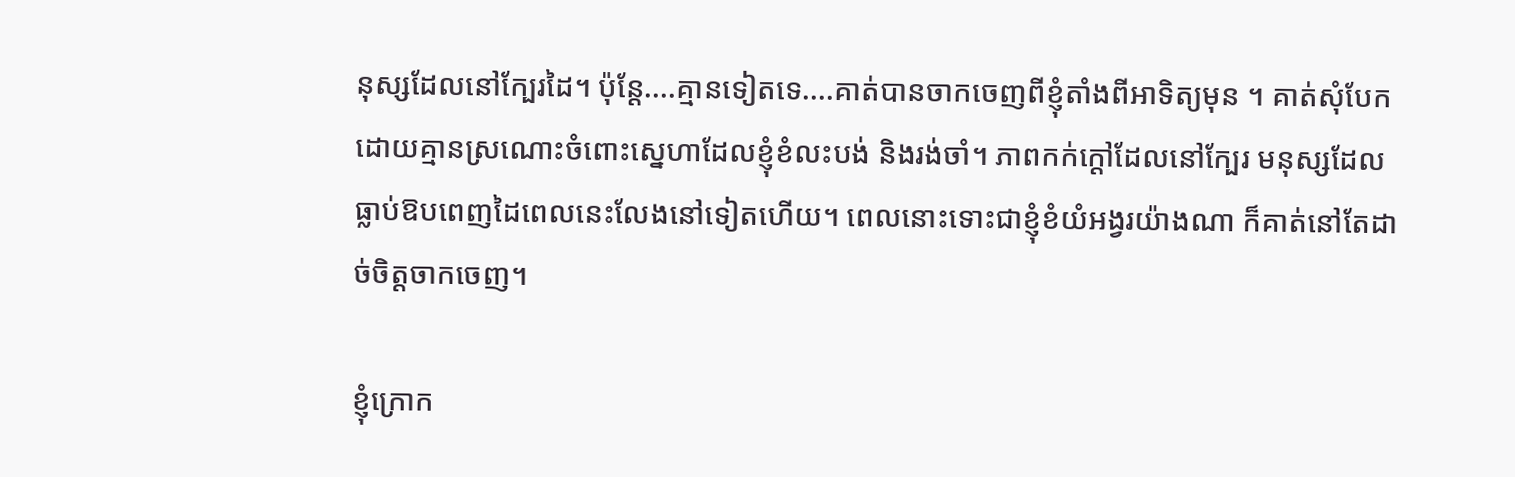នុស្សដែលនៅក្បែរដៃ។ ប៉ុន្តែ....គ្មានទៀតទេ....គាត់បានចាកចេញពីខ្ញុំតាំងពីអាទិត្យមុន ។ គាត់សុំបែកដោយគ្មានស្រណោះចំពោះស្នេហាដែលខ្ញុំខំលះបង់ និងរង់ចាំ។ ភាពកក់ក្តៅដែលនៅក្បែរ មនុស្សដែលធ្លាប់ឱបពេញដៃពេលនេះលែងនៅទៀតហើយ។ ពេលនោះទោះជាខ្ញុំខំយំអង្វរយ៉ាងណា ក៏គាត់នៅតែដាច់ចិត្តចាកចេញ។

ខ្ញុំក្រោក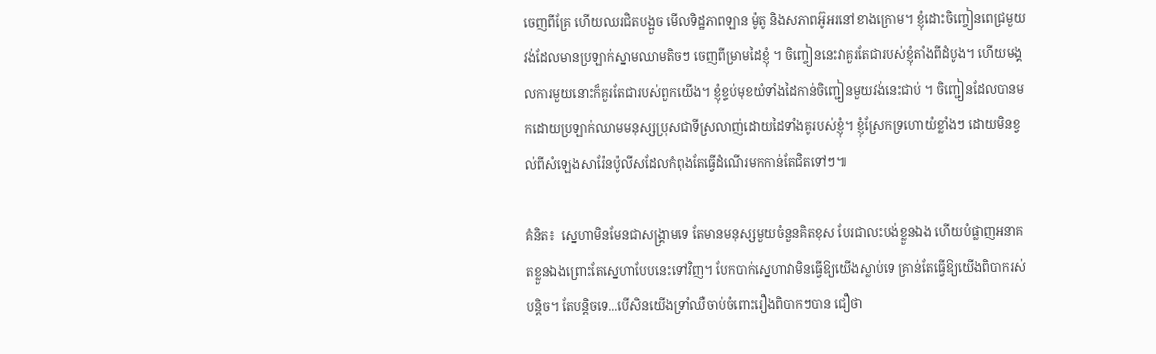ចេញពីគ្រែ ហើយឈរជិតបង្អួច មើលទិដ្ឋភាពឡាន ម៉ូតូ និងសភាពអ៊ូអរនៅខាងក្រោម។ ខ្ញុំដោះចិញ្ចៀនពេជ្រមួយវង់ដែលមានប្រឡាក់ស្នាមឈាមតិចៗ ចេញពីម្រាមដៃខ្ញុំ ។ ចិញ្ចៀននេះវាគួរតែជារបស់ខ្ញុំតាំងពីដំបូង។ ហើយមង្គលការមួយនោះក៏គួរតែជារបស់ពួកយើង។ ខ្ញុំខ្ទប់មុខយំទាំងដៃកាន់ចិញ្ជៀនមួយវង់នេះជាប់ ។ ចិញ្ជៀនដែលបានមកដោយប្រឡាក់ឈាមមនុស្សប្រុសជាទីស្រលាញ់ដោយដៃទាំងគូរបស់ខ្ញុំ។ ខ្ញុំស្រែកទ្រហោយំខ្លាំងៗ ដោយមិនខ្វល់ពីសំឡេងសារ៉ែនប៉ូលីសដែលកំពុងតែធ្វើដំណើរមកកាន់តែជិតទៅៗ៕

គំនិត៖  ស្នេហាមិនមែនជាសង្គ្រាមទេ តែមានមនុស្សមួយចំនួនគិតខុស បែរជាលះបង់ខ្លួនឯង ហើយបំផ្លាញអនាគតខ្លួនឯងព្រោះតែស្នេហាបែបនេះទៅវិញ។ បែកបាក់ស្នេហាវាមិនធ្វើឱ្យយើងស្លាប់ទេ គ្រាន់តែធ្វើឱ្យយើងពិបាករស់បន្តិច។ តែបន្តិចទេ...បើសិនយើងទ្រាំឈឺចាប់ចំពោះរឿងពិបាកៗបាន ជឿថា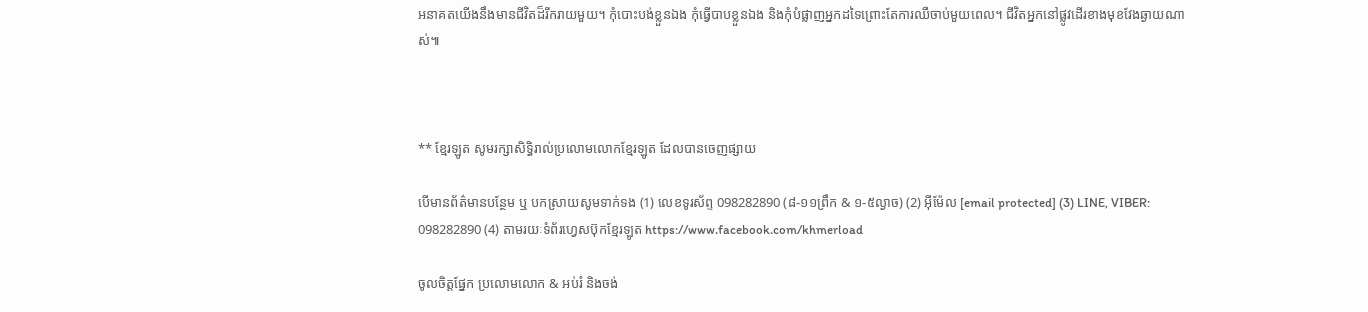អនាគតយើងនឹងមានជីវិតដ៏រីករាយមួយ។ កុំបោះបង់ខ្លួនឯង កុំធ្វើបាបខ្លួនឯង និងកុំបំផ្លាញអ្នកដទៃព្រោះតែការឈឺចាប់មួយពេល។ ជីវិតអ្នកនៅផ្លូវដើរខាងមុខវែងឆ្ងាយណាស់៕



** ខ្មែរឡូត សូមរក្សាសិទ្ធិរាល់ប្រលោមលោកខ្មែរឡូត ដែលបានចេញផ្សាយ

បើមានព័ត៌មានបន្ថែម ឬ បកស្រាយសូមទាក់ទង (1) លេខទូរស័ព្ទ 098282890 (៨-១១ព្រឹក & ១-៥ល្ងាច) (2) អ៊ីម៉ែល [email protected] (3) LINE, VIBER: 098282890 (4) តាមរយៈទំព័រហ្វេសប៊ុកខ្មែរឡូត https://www.facebook.com/khmerload

ចូលចិត្តផ្នែក ប្រលោមលោក & អប់រំ និងចង់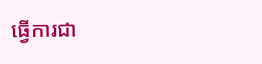ធ្វើការជា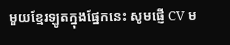មួយខ្មែរឡូតក្នុងផ្នែកនេះ សូមផ្ញើ CV ម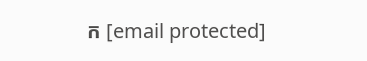ក [email protected]